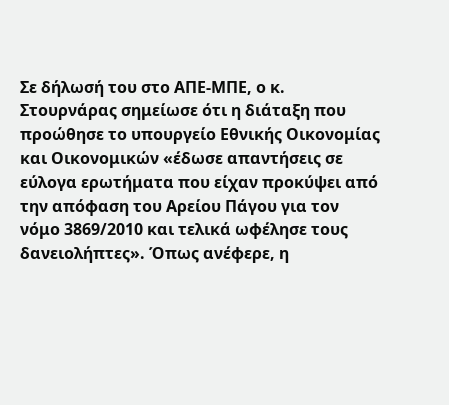Σε δήλωσή του στο ΑΠΕ-ΜΠΕ, ο κ. Στουρνάρας σημείωσε ότι η διάταξη που προώθησε το υπουργείο Εθνικής Οικονομίας και Οικονομικών «έδωσε απαντήσεις σε εύλογα ερωτήματα που είχαν προκύψει από την απόφαση του Αρείου Πάγου για τον νόμο 3869/2010 και τελικά ωφέλησε τους δανειολήπτες». Όπως ανέφερε, η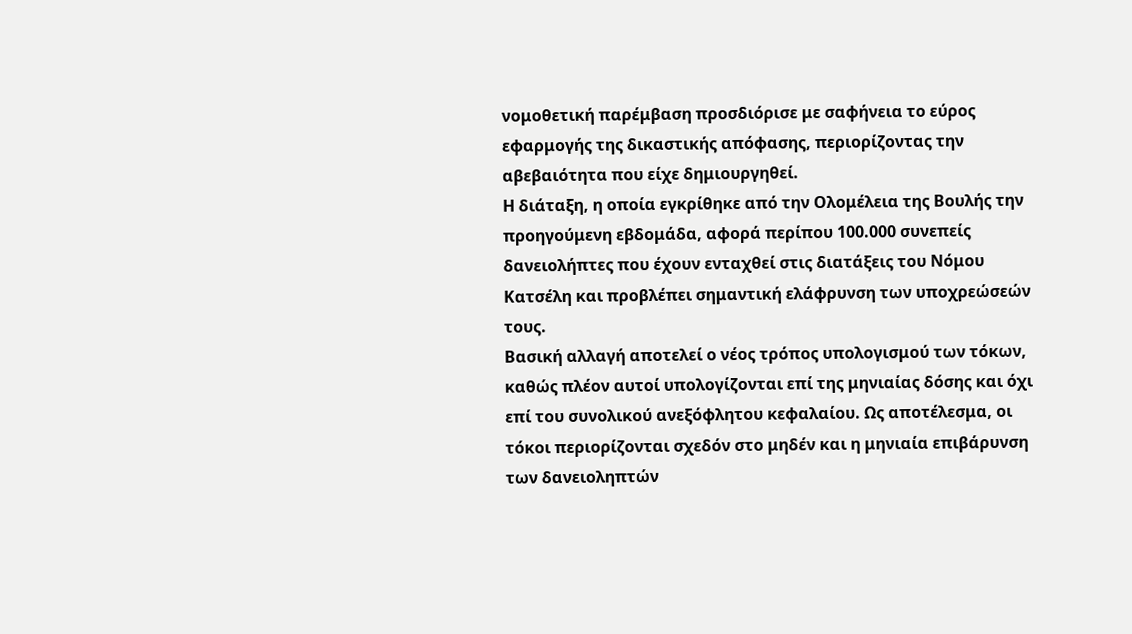νομοθετική παρέμβαση προσδιόρισε με σαφήνεια το εύρος εφαρμογής της δικαστικής απόφασης, περιορίζοντας την αβεβαιότητα που είχε δημιουργηθεί.
Η διάταξη, η οποία εγκρίθηκε από την Ολομέλεια της Βουλής την προηγούμενη εβδομάδα, αφορά περίπου 100.000 συνεπείς δανειολήπτες που έχουν ενταχθεί στις διατάξεις του Νόμου Κατσέλη και προβλέπει σημαντική ελάφρυνση των υποχρεώσεών τους.
Βασική αλλαγή αποτελεί ο νέος τρόπος υπολογισμού των τόκων, καθώς πλέον αυτοί υπολογίζονται επί της μηνιαίας δόσης και όχι επί του συνολικού ανεξόφλητου κεφαλαίου. Ως αποτέλεσμα, οι τόκοι περιορίζονται σχεδόν στο μηδέν και η μηνιαία επιβάρυνση των δανειοληπτών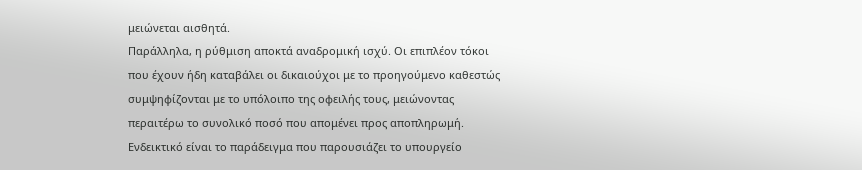μειώνεται αισθητά.
Παράλληλα, η ρύθμιση αποκτά αναδρομική ισχύ. Οι επιπλέον τόκοι που έχουν ήδη καταβάλει οι δικαιούχοι με το προηγούμενο καθεστώς συμψηφίζονται με το υπόλοιπο της οφειλής τους, μειώνοντας περαιτέρω το συνολικό ποσό που απομένει προς αποπληρωμή.
Ενδεικτικό είναι το παράδειγμα που παρουσιάζει το υπουργείο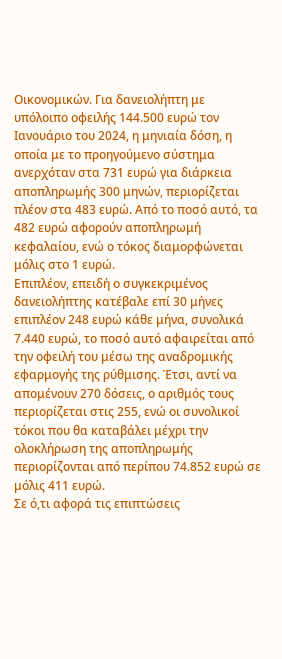Οικονομικών. Για δανειολήπτη με υπόλοιπο οφειλής 144.500 ευρώ τον Ιανουάριο του 2024, η μηνιαία δόση, η οποία με το προηγούμενο σύστημα ανερχόταν στα 731 ευρώ για διάρκεια αποπληρωμής 300 μηνών, περιορίζεται πλέον στα 483 ευρώ. Από το ποσό αυτό, τα 482 ευρώ αφορούν αποπληρωμή κεφαλαίου, ενώ ο τόκος διαμορφώνεται μόλις στο 1 ευρώ.
Επιπλέον, επειδή ο συγκεκριμένος δανειολήπτης κατέβαλε επί 30 μήνες επιπλέον 248 ευρώ κάθε μήνα, συνολικά 7.440 ευρώ, το ποσό αυτό αφαιρείται από την οφειλή του μέσω της αναδρομικής εφαρμογής της ρύθμισης. Έτσι, αντί να απομένουν 270 δόσεις, ο αριθμός τους περιορίζεται στις 255, ενώ οι συνολικοί τόκοι που θα καταβάλει μέχρι την ολοκλήρωση της αποπληρωμής περιορίζονται από περίπου 74.852 ευρώ σε μόλις 411 ευρώ.
Σε ό,τι αφορά τις επιπτώσεις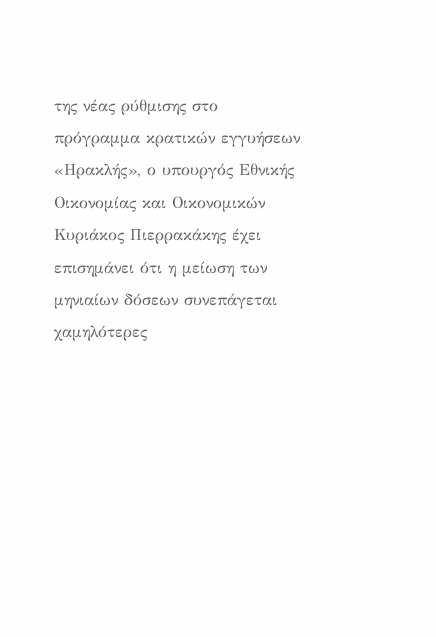της νέας ρύθμισης στο πρόγραμμα κρατικών εγγυήσεων «Ηρακλής», ο υπουργός Εθνικής Οικονομίας και Οικονομικών Κυριάκος Πιερρακάκης έχει επισημάνει ότι η μείωση των μηνιαίων δόσεων συνεπάγεται χαμηλότερες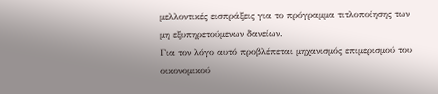μελλοντικές εισπράξεις για το πρόγραμμα τιτλοποίησης των μη εξυπηρετούμενων δανείων.
Για τον λόγο αυτό προβλέπεται μηχανισμός επιμερισμού του οικονομικού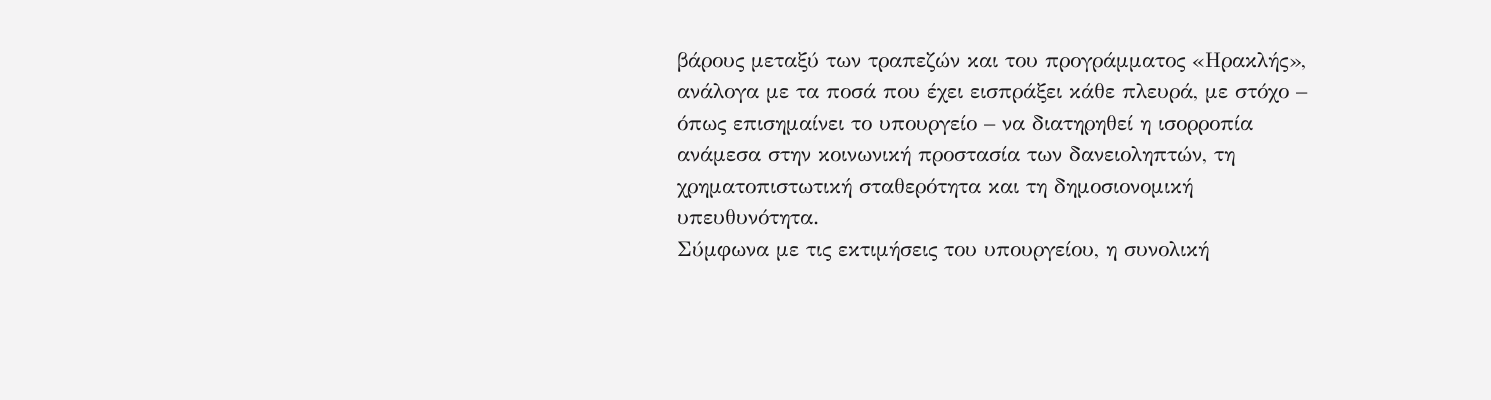βάρους μεταξύ των τραπεζών και του προγράμματος «Ηρακλής», ανάλογα με τα ποσά που έχει εισπράξει κάθε πλευρά, με στόχο – όπως επισημαίνει το υπουργείο – να διατηρηθεί η ισορροπία ανάμεσα στην κοινωνική προστασία των δανειοληπτών, τη χρηματοπιστωτική σταθερότητα και τη δημοσιονομική υπευθυνότητα.
Σύμφωνα με τις εκτιμήσεις του υπουργείου, η συνολική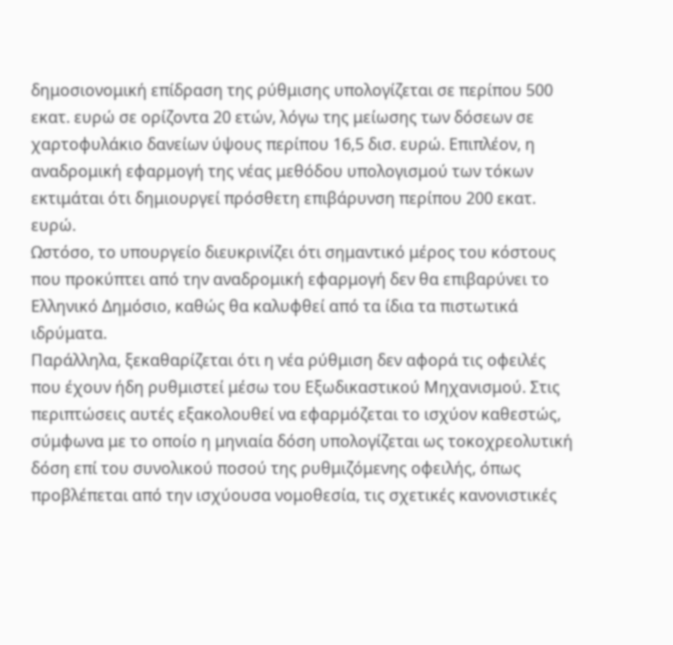δημοσιονομική επίδραση της ρύθμισης υπολογίζεται σε περίπου 500 εκατ. ευρώ σε ορίζοντα 20 ετών, λόγω της μείωσης των δόσεων σε χαρτοφυλάκιο δανείων ύψους περίπου 16,5 δισ. ευρώ. Επιπλέον, η αναδρομική εφαρμογή της νέας μεθόδου υπολογισμού των τόκων εκτιμάται ότι δημιουργεί πρόσθετη επιβάρυνση περίπου 200 εκατ. ευρώ.
Ωστόσο, το υπουργείο διευκρινίζει ότι σημαντικό μέρος του κόστους που προκύπτει από την αναδρομική εφαρμογή δεν θα επιβαρύνει το Ελληνικό Δημόσιο, καθώς θα καλυφθεί από τα ίδια τα πιστωτικά ιδρύματα.
Παράλληλα, ξεκαθαρίζεται ότι η νέα ρύθμιση δεν αφορά τις οφειλές που έχουν ήδη ρυθμιστεί μέσω του Εξωδικαστικού Μηχανισμού. Στις περιπτώσεις αυτές εξακολουθεί να εφαρμόζεται το ισχύον καθεστώς, σύμφωνα με το οποίο η μηνιαία δόση υπολογίζεται ως τοκοχρεολυτική δόση επί του συνολικού ποσού της ρυθμιζόμενης οφειλής, όπως προβλέπεται από την ισχύουσα νομοθεσία, τις σχετικές κανονιστικές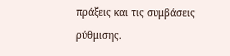πράξεις και τις συμβάσεις ρύθμισης.